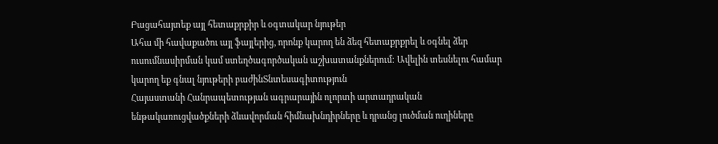Բացահայտեք այլ հետաքրքիր և օգտակար նյութեր
Ահա մի հավաքածու այլ ֆայլերից, որոնք կարող են ձեզ հետաքրքրել և օգնել ձեր ուսումնասիրման կամ ստեղծագործական աշխատանքներում: Ավելին տեսնելու համար կարող եք գնալ նյութերի բաժինՏնտեսագիտություն
Հայաստանի Հանրապետության ագրարային ոլորտի արտադրական ենթակառուցվածքների ձևավորման հիմնախնդիրները և դրանց լուծման ուղիները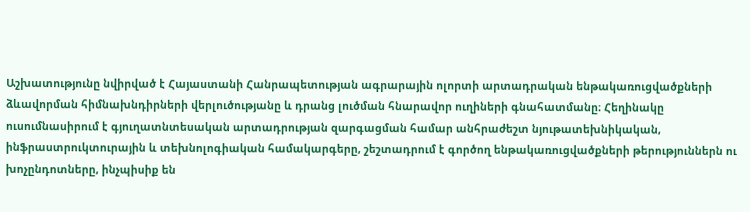Աշխատությունը նվիրված է Հայաստանի Հանրապետության ագրարային ոլորտի արտադրական ենթակառուցվածքների ձևավորման հիմնախնդիրների վերլուծությանը և դրանց լուծման հնարավոր ուղիների գնահատմանը։ Հեղինակը ուսումնասիրում է գյուղատնտեսական արտադրության զարգացման համար անհրաժեշտ նյութատեխնիկական, ինֆրաստրուկտուրային և տեխնոլոգիական համակարգերը, շեշտադրում է գործող ենթակառուցվածքների թերություններն ու խոչընդոտները, ինչպիսիք են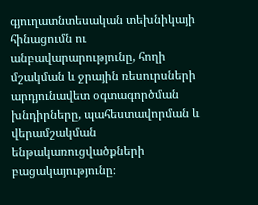գյուղատնտեսական տեխնիկայի հինացումն ու անբավարարությունը, հողի մշակման և ջրային ռեսուրսների արդյունավետ օգտագործման խնդիրները, պահեստավորման և վերամշակման ենթակառուցվածքների բացակայությունը։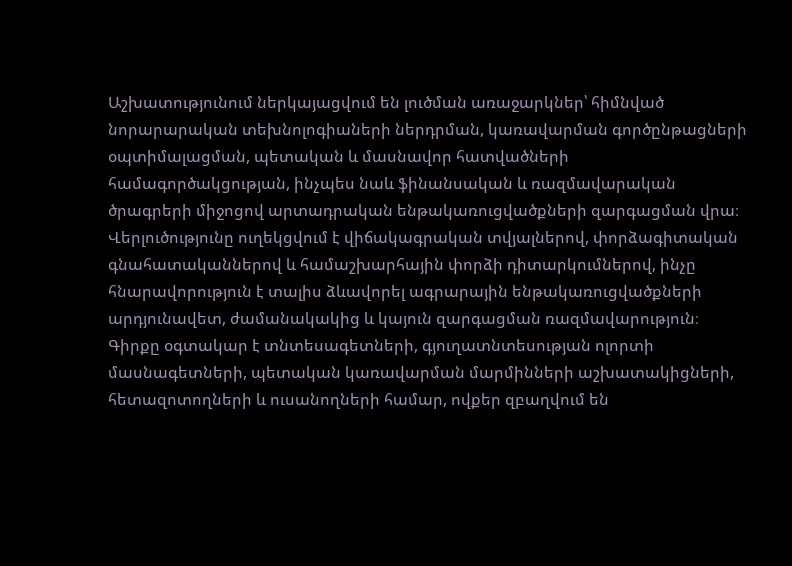Աշխատությունում ներկայացվում են լուծման առաջարկներ՝ հիմնված նորարարական տեխնոլոգիաների ներդրման, կառավարման գործընթացների օպտիմալացման, պետական և մասնավոր հատվածների համագործակցության, ինչպես նաև ֆինանսական և ռազմավարական ծրագրերի միջոցով արտադրական ենթակառուցվածքների զարգացման վրա։ Վերլուծությունը ուղեկցվում է վիճակագրական տվյալներով, փորձագիտական գնահատականներով և համաշխարհային փորձի դիտարկումներով, ինչը հնարավորություն է տալիս ձևավորել ագրարային ենթակառուցվածքների արդյունավետ, ժամանակակից և կայուն զարգացման ռազմավարություն։ Գիրքը օգտակար է տնտեսագետների, գյուղատնտեսության ոլորտի մասնագետների, պետական կառավարման մարմինների աշխատակիցների, հետազոտողների և ուսանողների համար, ովքեր զբաղվում են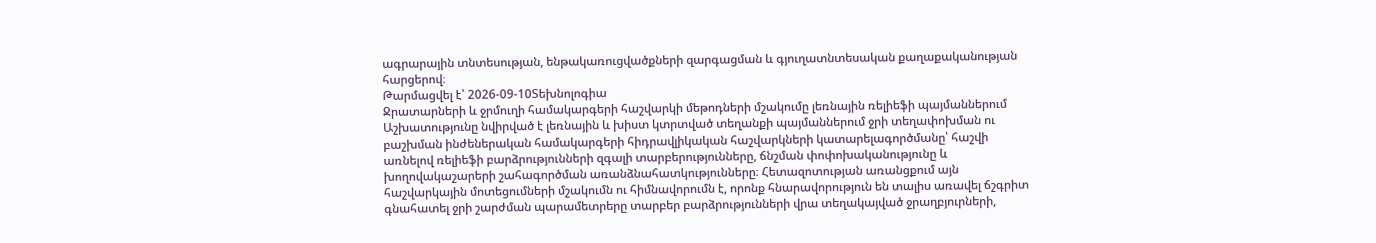ագրարային տնտեսության, ենթակառուցվածքների զարգացման և գյուղատնտեսական քաղաքականության հարցերով։
Թարմացվել է՝ 2026-09-10Տեխնոլոգիա
Ջրատարների և ջրմուղի համակարգերի հաշվարկի մեթոդների մշակումը լեռնային ռելիեֆի պայմաններում
Աշխատությունը նվիրված է լեռնային և խիստ կտրտված տեղանքի պայմաններում ջրի տեղափոխման ու բաշխման ինժեներական համակարգերի հիդրավլիկական հաշվարկների կատարելագործմանը՝ հաշվի առնելով ռելիեֆի բարձրությունների զգալի տարբերությունները, ճնշման փոփոխականությունը և խողովակաշարերի շահագործման առանձնահատկությունները։ Հետազոտության առանցքում այն հաշվարկային մոտեցումների մշակումն ու հիմնավորումն է, որոնք հնարավորություն են տալիս առավել ճշգրիտ գնահատել ջրի շարժման պարամետրերը տարբեր բարձրությունների վրա տեղակայված ջրաղբյուրների,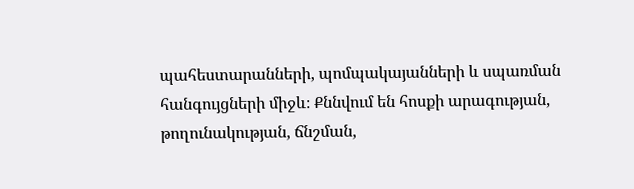պահեստարանների, պոմպակայանների և սպառման հանգույցների միջև։ Քննվում են հոսքի արագության, թողունակության, ճնշման,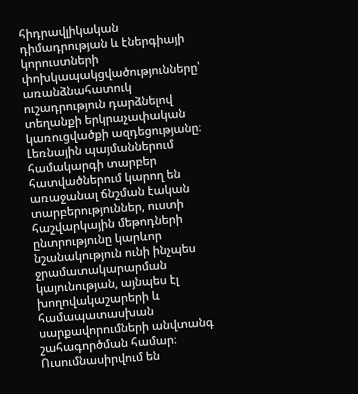հիդրավլիկական դիմադրության և էներգիայի կորուստների փոխկապակցվածությունները՝ առանձնահատուկ ուշադրություն դարձնելով տեղանքի երկրաչափական կառուցվածքի ազդեցությանը։ Լեռնային պայմաններում համակարգի տարբեր հատվածներում կարող են առաջանալ ճնշման էական տարբերություններ, ուստի հաշվարկային մեթոդների ընտրությունը կարևոր նշանակություն ունի ինչպես ջրամատակարարման կայունության, այնպես էլ խողովակաշարերի և համապատասխան սարքավորումների անվտանգ շահագործման համար։ Ուսումնասիրվում են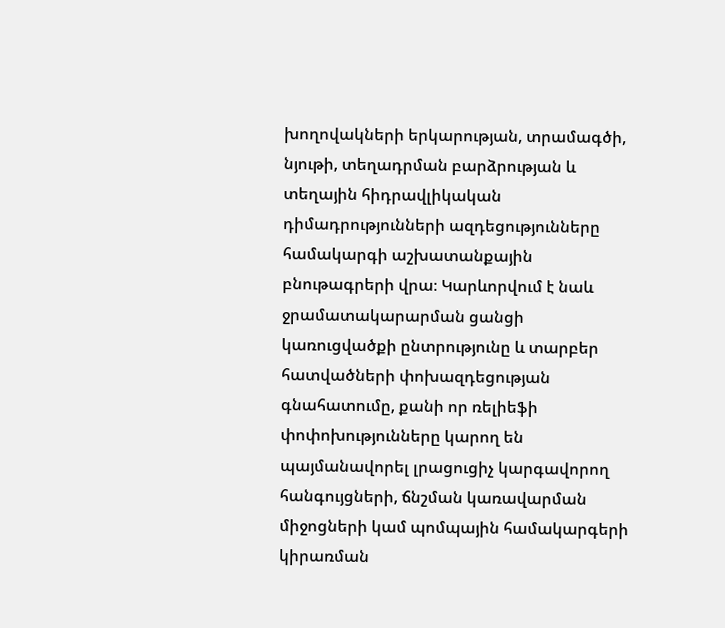խողովակների երկարության, տրամագծի, նյութի, տեղադրման բարձրության և տեղային հիդրավլիկական դիմադրությունների ազդեցությունները համակարգի աշխատանքային բնութագրերի վրա։ Կարևորվում է նաև ջրամատակարարման ցանցի կառուցվածքի ընտրությունը և տարբեր հատվածների փոխազդեցության գնահատումը, քանի որ ռելիեֆի փոփոխությունները կարող են պայմանավորել լրացուցիչ կարգավորող հանգույցների, ճնշման կառավարման միջոցների կամ պոմպային համակարգերի կիրառման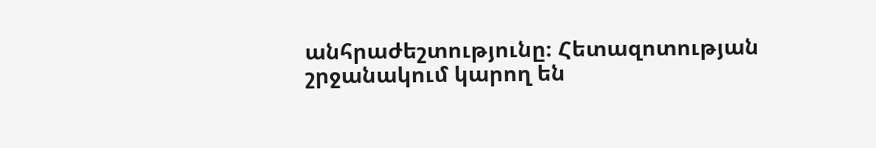անհրաժեշտությունը։ Հետազոտության շրջանակում կարող են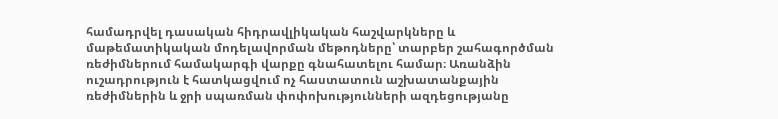համադրվել դասական հիդրավլիկական հաշվարկները և մաթեմատիկական մոդելավորման մեթոդները՝ տարբեր շահագործման ռեժիմներում համակարգի վարքը գնահատելու համար։ Առանձին ուշադրություն է հատկացվում ոչ հաստատուն աշխատանքային ռեժիմներին և ջրի սպառման փոփոխությունների ազդեցությանը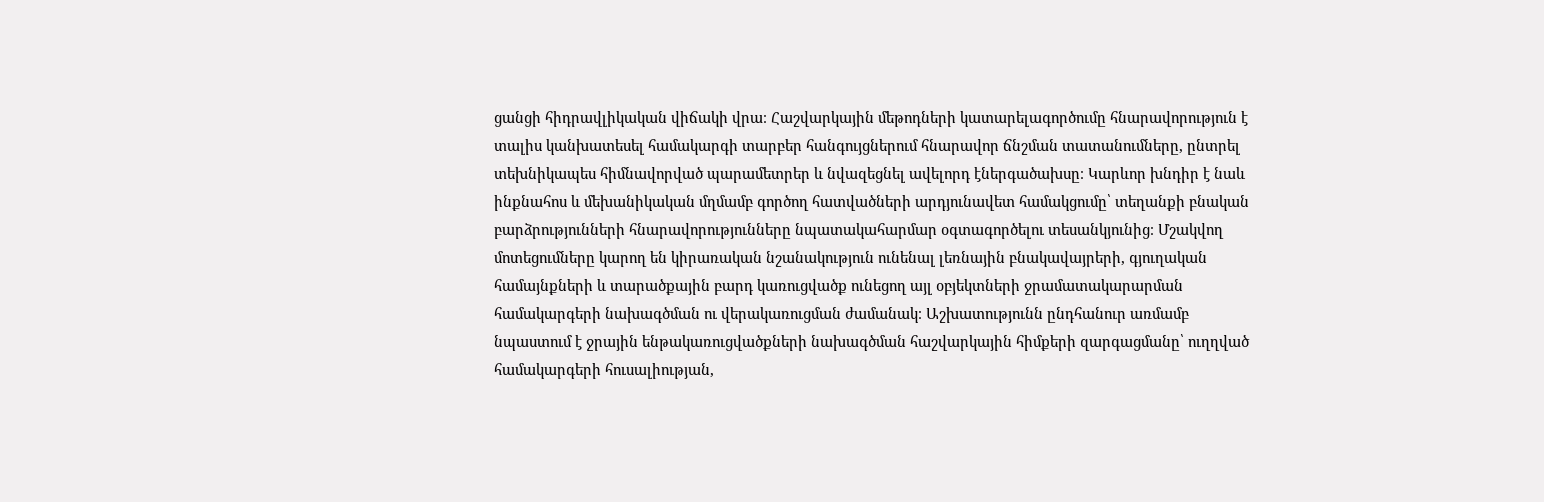ցանցի հիդրավլիկական վիճակի վրա։ Հաշվարկային մեթոդների կատարելագործումը հնարավորություն է տալիս կանխատեսել համակարգի տարբեր հանգույցներում հնարավոր ճնշման տատանումները, ընտրել տեխնիկապես հիմնավորված պարամետրեր և նվազեցնել ավելորդ էներգածախսը։ Կարևոր խնդիր է նաև ինքնահոս և մեխանիկական մղմամբ գործող հատվածների արդյունավետ համակցումը՝ տեղանքի բնական բարձրությունների հնարավորությունները նպատակահարմար օգտագործելու տեսանկյունից։ Մշակվող մոտեցումները կարող են կիրառական նշանակություն ունենալ լեռնային բնակավայրերի, գյուղական համայնքների և տարածքային բարդ կառուցվածք ունեցող այլ օբյեկտների ջրամատակարարման համակարգերի նախագծման ու վերակառուցման ժամանակ։ Աշխատությունն ընդհանուր առմամբ նպաստում է ջրային ենթակառուցվածքների նախագծման հաշվարկային հիմքերի զարգացմանը՝ ուղղված համակարգերի հուսալիության,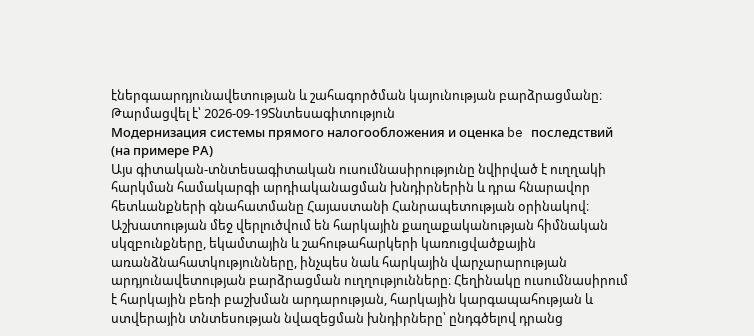էներգաարդյունավետության և շահագործման կայունության բարձրացմանը։
Թարմացվել է՝ 2026-09-19Տնտեսագիտություն
Модернизация системы прямого налогообложения и оценка be последствий (на примере РА)
Այս գիտական-տնտեսագիտական ուսումնասիրությունը նվիրված է ուղղակի հարկման համակարգի արդիականացման խնդիրներին և դրա հնարավոր հետևանքների գնահատմանը Հայաստանի Հանրապետության օրինակով։ Աշխատության մեջ վերլուծվում են հարկային քաղաքականության հիմնական սկզբունքները, եկամտային և շահութահարկերի կառուցվածքային առանձնահատկությունները, ինչպես նաև հարկային վարչարարության արդյունավետության բարձրացման ուղղությունները։ Հեղինակը ուսումնասիրում է հարկային բեռի բաշխման արդարության, հարկային կարգապահության և ստվերային տնտեսության նվազեցման խնդիրները՝ ընդգծելով դրանց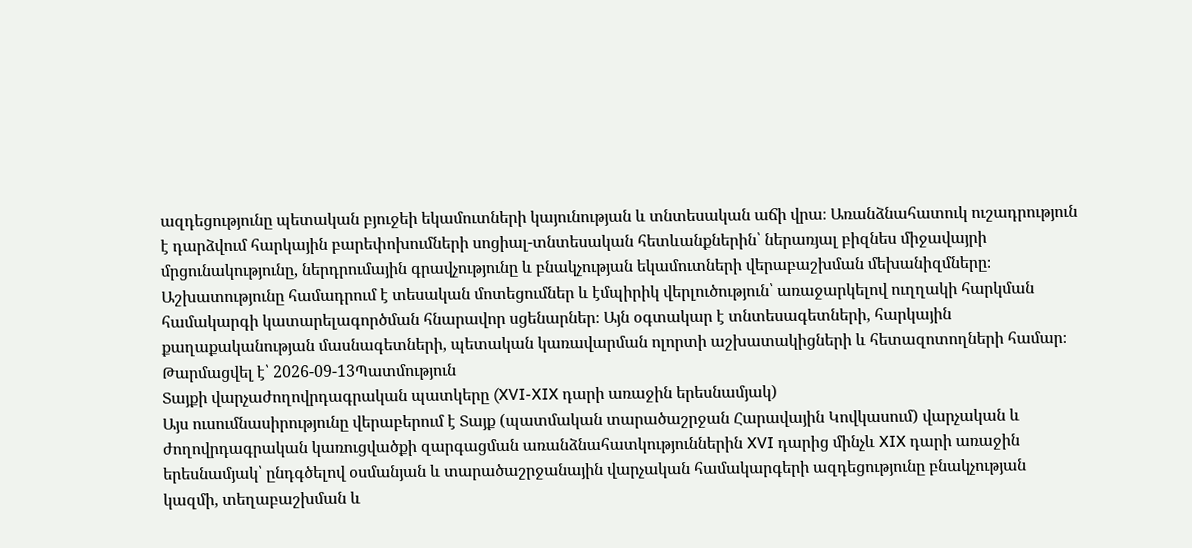ազդեցությունը պետական բյուջեի եկամուտների կայունության և տնտեսական աճի վրա։ Առանձնահատուկ ուշադրություն է դարձվում հարկային բարեփոխումների սոցիալ-տնտեսական հետևանքներին՝ ներառյալ բիզնես միջավայրի մրցունակությունը, ներդրումային գրավչությունը և բնակչության եկամուտների վերաբաշխման մեխանիզմները։ Աշխատությունը համադրում է տեսական մոտեցումներ և էմպիրիկ վերլուծություն՝ առաջարկելով ուղղակի հարկման համակարգի կատարելագործման հնարավոր սցենարներ։ Այն օգտակար է տնտեսագետների, հարկային քաղաքականության մասնագետների, պետական կառավարման ոլորտի աշխատակիցների և հետազոտողների համար։
Թարմացվել է՝ 2026-09-13Պատմություն
Տայքի վարչաժողովրդագրական պատկերը (XVI-XIX դարի առաջին երեսնամյակ)
Այս ուսումնասիրությունը վերաբերում է Տայք (պատմական տարածաշրջան Հարավային Կովկասում) վարչական և ժողովրդագրական կառուցվածքի զարգացման առանձնահատկություններին XVI դարից մինչև XIX դարի առաջին երեսնամյակ՝ ընդգծելով օսմանյան և տարածաշրջանային վարչական համակարգերի ազդեցությունը բնակչության կազմի, տեղաբաշխման և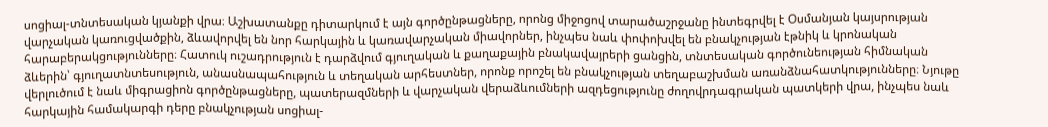սոցիալ-տնտեսական կյանքի վրա։ Աշխատանքը դիտարկում է այն գործընթացները, որոնց միջոցով տարածաշրջանը ինտեգրվել է Օսմանյան կայսրության վարչական կառուցվածքին, ձևավորվել են նոր հարկային և կառավարչական միավորներ, ինչպես նաև փոփոխվել են բնակչության էթնիկ և կրոնական հարաբերակցությունները։ Հատուկ ուշադրություն է դարձվում գյուղական և քաղաքային բնակավայրերի ցանցին, տնտեսական գործունեության հիմնական ձևերին՝ գյուղատնտեսություն, անասնապահություն և տեղական արհեստներ, որոնք որոշել են բնակչության տեղաբաշխման առանձնահատկությունները։ Նյութը վերլուծում է նաև միգրացիոն գործընթացները, պատերազմների և վարչական վերաձևումների ազդեցությունը ժողովրդագրական պատկերի վրա, ինչպես նաև հարկային համակարգի դերը բնակչության սոցիալ-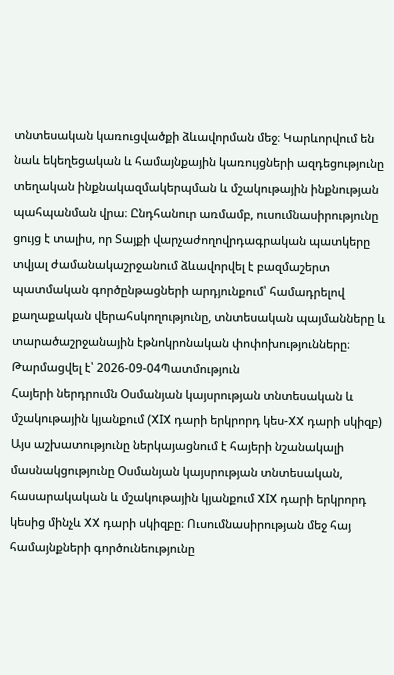տնտեսական կառուցվածքի ձևավորման մեջ։ Կարևորվում են նաև եկեղեցական և համայնքային կառույցների ազդեցությունը տեղական ինքնակազմակերպման և մշակութային ինքնության պահպանման վրա։ Ընդհանուր առմամբ, ուսումնասիրությունը ցույց է տալիս, որ Տայքի վարչաժողովրդագրական պատկերը տվյալ ժամանակաշրջանում ձևավորվել է բազմաշերտ պատմական գործընթացների արդյունքում՝ համադրելով քաղաքական վերահսկողությունը, տնտեսական պայմանները և տարածաշրջանային էթնոկրոնական փոփոխությունները։
Թարմացվել է՝ 2026-09-04Պատմություն
Հայերի ներդրումն Օսմանյան կայսրության տնտեսական և մշակութային կյանքում (XIX դարի երկրորդ կես-XX դարի սկիզբ)
Այս աշխատությունը ներկայացնում է հայերի նշանակալի մասնակցությունը Օսմանյան կայսրության տնտեսական, հասարակական և մշակութային կյանքում XIX դարի երկրորդ կեսից մինչև XX դարի սկիզբը։ Ուսումնասիրության մեջ հայ համայնքների գործունեությունը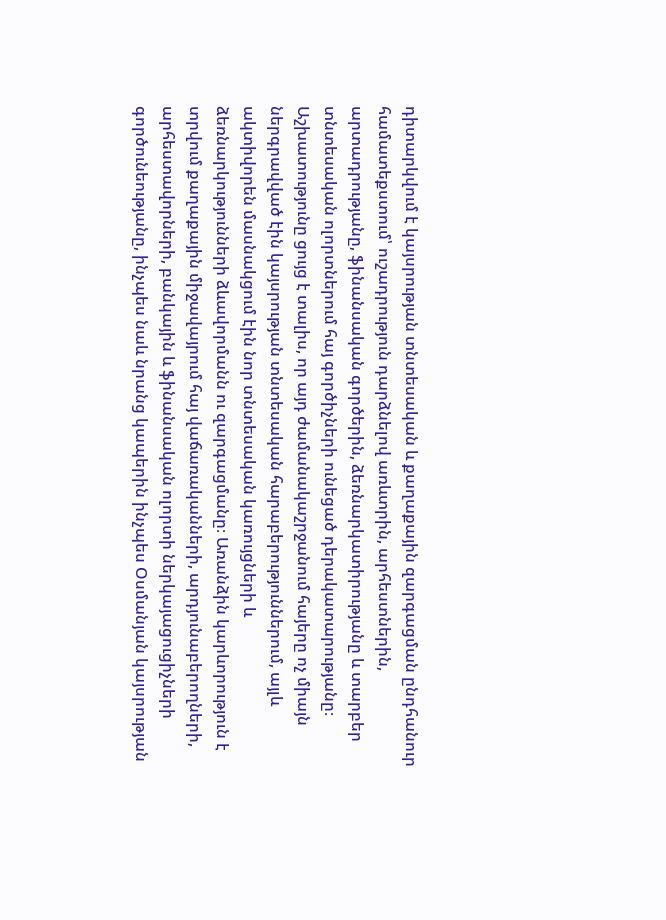դիտարկվում է կայսրության տնտեսական և քաղաքային զարգացման ընդհանուր համատեքստում՝ ուշադրություն դարձնելով առևտրին, արհեստներին, արտադրությանը, ֆինանսական գործերին, ձեռնարկատիրությանը և տարբեր տնտեսական ոլորտներում հայ գործիչների ունեցած դերակատարությանը։ Աշխատությունը ցույց է տալիս, որ այդ ժամանակաշրջանում հայերը ոչ միայն ներգրավված էին կայսրության տնտեսական հարաբերություններում, այլև ակտիվորեն մասնակցում էին նոր տնտեսական կառույցների և ձեռնարկությունների ձևավորմանն ու զարգացմանը։ Առանձին կարևորություն է տրվում քաղաքային միջավայրում հայ վաճառականների, արդյունաբերողների, արհեստավորների, բանկային և ֆինանսական ոլորտի ներկայացուցիչների գործունեությանը, ինչպես նաև նրանց կապերին ինչպես Օսմանյան կայսրության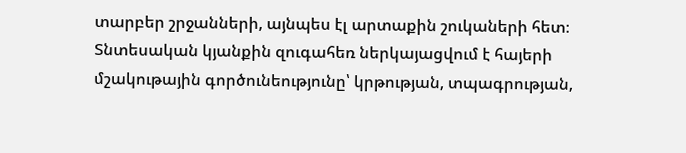տարբեր շրջանների, այնպես էլ արտաքին շուկաների հետ։ Տնտեսական կյանքին զուգահեռ ներկայացվում է հայերի մշակութային գործունեությունը՝ կրթության, տպագրության,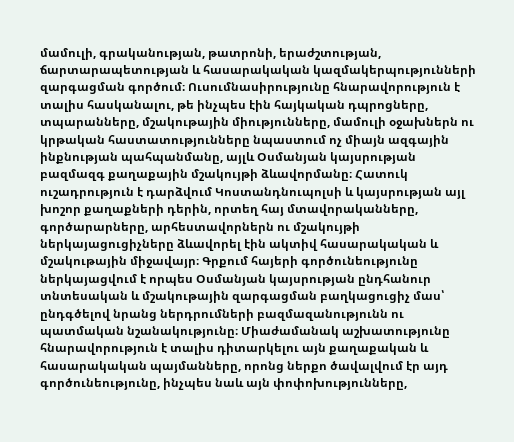մամուլի, գրականության, թատրոնի, երաժշտության, ճարտարապետության և հասարակական կազմակերպությունների զարգացման գործում։ Ուսումնասիրությունը հնարավորություն է տալիս հասկանալու, թե ինչպես էին հայկական դպրոցները, տպարանները, մշակութային միությունները, մամուլի օջախներն ու կրթական հաստատությունները նպաստում ոչ միայն ազգային ինքնության պահպանմանը, այլև Օսմանյան կայսրության բազմազգ քաղաքային մշակույթի ձևավորմանը։ Հատուկ ուշադրություն է դարձվում Կոստանդնուպոլսի և կայսրության այլ խոշոր քաղաքների դերին, որտեղ հայ մտավորականները, գործարարները, արհեստավորներն ու մշակույթի ներկայացուցիչները ձևավորել էին ակտիվ հասարակական և մշակութային միջավայր։ Գրքում հայերի գործունեությունը ներկայացվում է որպես Օսմանյան կայսրության ընդհանուր տնտեսական և մշակութային զարգացման բաղկացուցիչ մաս՝ ընդգծելով նրանց ներդրումների բազմազանությունն ու պատմական նշանակությունը։ Միաժամանակ աշխատությունը հնարավորություն է տալիս դիտարկելու այն քաղաքական և հասարակական պայմանները, որոնց ներքո ծավալվում էր այդ գործունեությունը, ինչպես նաև այն փոփոխությունները,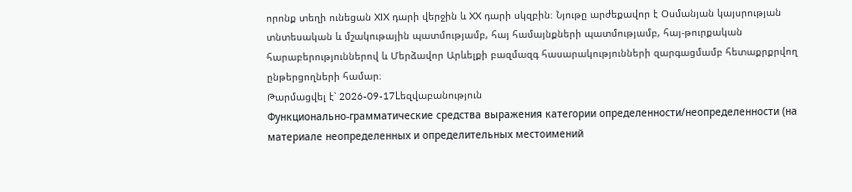որոնք տեղի ունեցան XIX դարի վերջին և XX դարի սկզբին։ Նյութը արժեքավոր է Օսմանյան կայսրության տնտեսական և մշակութային պատմությամբ, հայ համայնքների պատմությամբ, հայ-թուրքական հարաբերություններով և Մերձավոր Արևելքի բազմազգ հասարակությունների զարգացմամբ հետաքրքրվող ընթերցողների համար։
Թարմացվել է՝ 2026-09-17Lեզվաբանություն
Функционально-грамматические средства выражения категории определенности/неопределенности (на материале неопределенных и определительных местоимений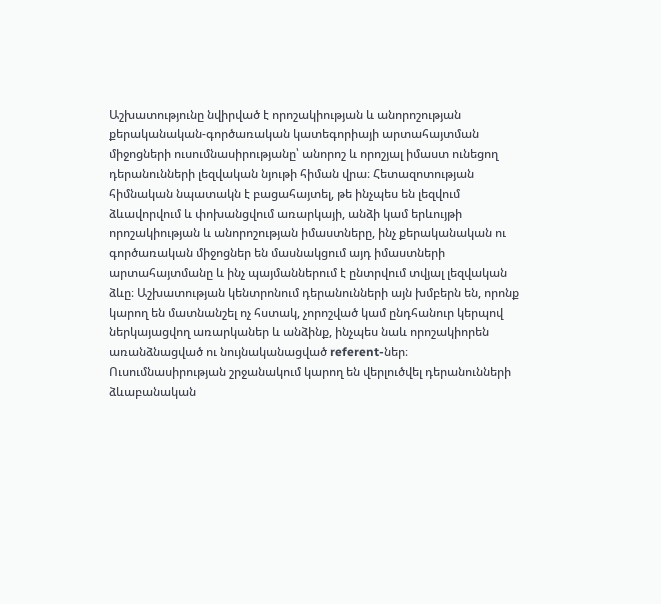Աշխատությունը նվիրված է որոշակիության և անորոշության քերականական-գործառական կատեգորիայի արտահայտման միջոցների ուսումնասիրությանը՝ անորոշ և որոշյալ իմաստ ունեցող դերանունների լեզվական նյութի հիման վրա։ Հետազոտության հիմնական նպատակն է բացահայտել, թե ինչպես են լեզվում ձևավորվում և փոխանցվում առարկայի, անձի կամ երևույթի որոշակիության և անորոշության իմաստները, ինչ քերականական ու գործառական միջոցներ են մասնակցում այդ իմաստների արտահայտմանը և ինչ պայմաններում է ընտրվում տվյալ լեզվական ձևը։ Աշխատության կենտրոնում դերանունների այն խմբերն են, որոնք կարող են մատնանշել ոչ հստակ, չորոշված կամ ընդհանուր կերպով ներկայացվող առարկաներ և անձինք, ինչպես նաև որոշակիորեն առանձնացված ու նույնականացված referent-ներ։ Ուսումնասիրության շրջանակում կարող են վերլուծվել դերանունների ձևաբանական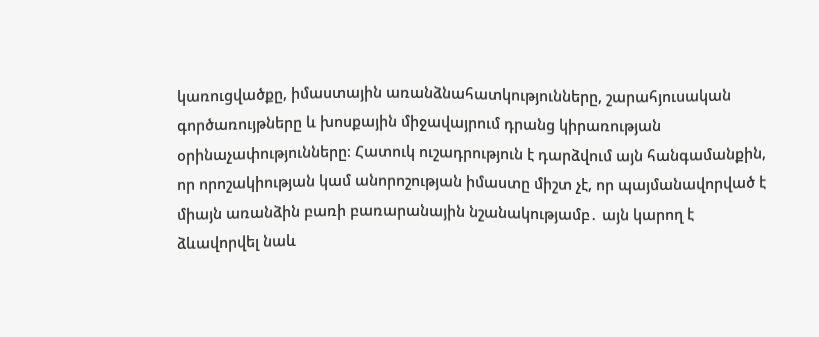կառուցվածքը, իմաստային առանձնահատկությունները, շարահյուսական գործառույթները և խոսքային միջավայրում դրանց կիրառության օրինաչափությունները։ Հատուկ ուշադրություն է դարձվում այն հանգամանքին, որ որոշակիության կամ անորոշության իմաստը միշտ չէ, որ պայմանավորված է միայն առանձին բառի բառարանային նշանակությամբ․ այն կարող է ձևավորվել նաև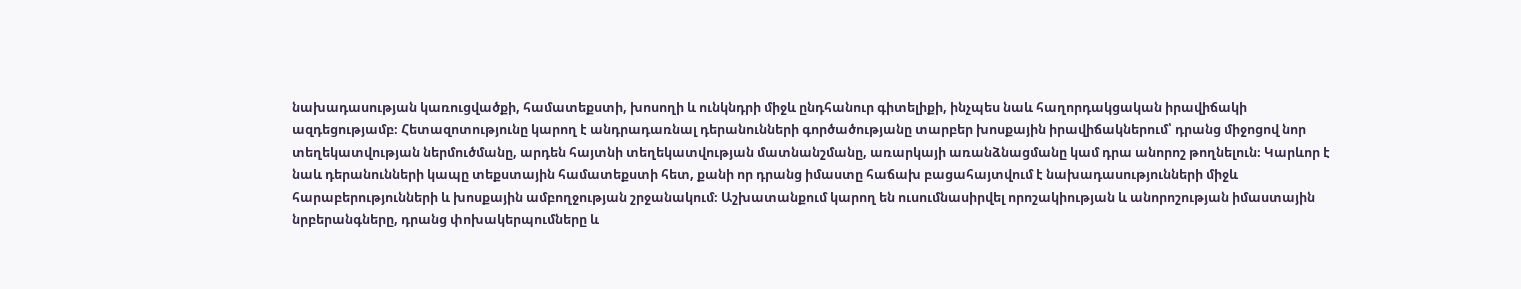նախադասության կառուցվածքի, համատեքստի, խոսողի և ունկնդրի միջև ընդհանուր գիտելիքի, ինչպես նաև հաղորդակցական իրավիճակի ազդեցությամբ։ Հետազոտությունը կարող է անդրադառնալ դերանունների գործածությանը տարբեր խոսքային իրավիճակներում՝ դրանց միջոցով նոր տեղեկատվության ներմուծմանը, արդեն հայտնի տեղեկատվության մատնանշմանը, առարկայի առանձնացմանը կամ դրա անորոշ թողնելուն։ Կարևոր է նաև դերանունների կապը տեքստային համատեքստի հետ, քանի որ դրանց իմաստը հաճախ բացահայտվում է նախադասությունների միջև հարաբերությունների և խոսքային ամբողջության շրջանակում։ Աշխատանքում կարող են ուսումնասիրվել որոշակիության և անորոշության իմաստային նրբերանգները, դրանց փոխակերպումները և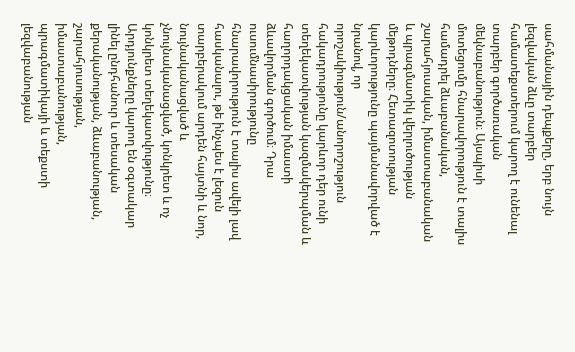սահմանային դեպքերը, երբ նույն լեզվական ձևը տարբեր համատեքստերում կարող է ունենալ տարբեր գործառական մեկնաբանություն։ Այսպիսի մոտեցումը հնարավորություն է տալիս համադրել ձևաբանական, շարահյուսական, իմաստաբանական և պրագմատիկ վերլուծության մեթոդները։ Հետազոտության կարևորությունը պայմանավորված է նրանով, որ որոշակիություն/անորոշություն հակադրությունը կարևոր դեր ունի տեղեկատվության կազմակերպման և հաղորդակցական իմաստի ձևավորման գործում։ Դրա ուսումնասիրությունը հնարավորություն է տալիս ավելի լավ հասկանալու, թե ինչպես է լեզուն տարբերակում արդեն հայտնի և նոր, նույնականացված և չնույնականացված, կոնկրետ և ոչ կոնկրետ տեղեկատվությունը։ Արդյունքները կարող են օգտակար լինել ընդհանուր և տեսական քերականության, ձևաբանության, շարահյուսության, իմաստաբանության, պրագմատիկայի և տեքստի լեզվաբանության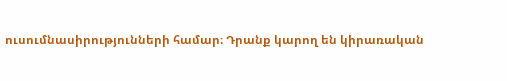ուսումնասիրությունների համար։ Դրանք կարող են կիրառական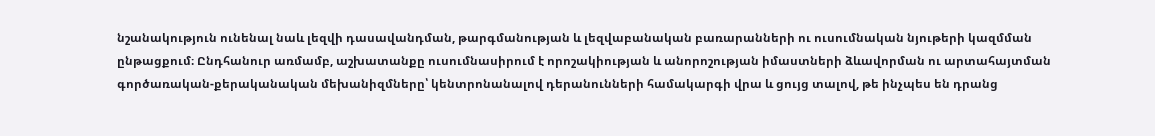նշանակություն ունենալ նաև լեզվի դասավանդման, թարգմանության և լեզվաբանական բառարանների ու ուսումնական նյութերի կազմման ընթացքում։ Ընդհանուր առմամբ, աշխատանքը ուսումնասիրում է որոշակիության և անորոշության իմաստների ձևավորման ու արտահայտման գործառական-քերականական մեխանիզմները՝ կենտրոնանալով դերանունների համակարգի վրա և ցույց տալով, թե ինչպես են դրանց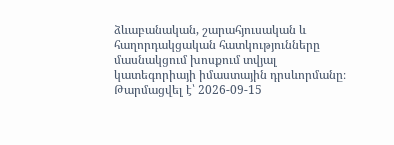ձևաբանական, շարահյուսական և հաղորդակցական հատկությունները մասնակցում խոսքում տվյալ կատեգորիայի իմաստային դրսևորմանը։
Թարմացվել է՝ 2026-09-15